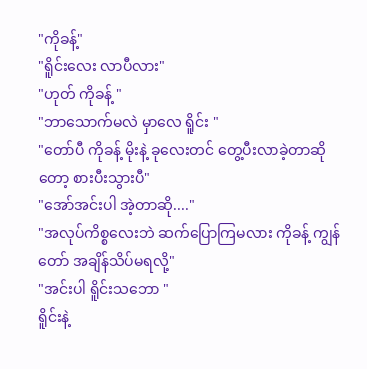"ကိုခန့်"
"ရိူင်းလေး လာပီလား"
"ဟုတ် ကိုခန့် "
"ဘာသောက်မလဲ မှာလေ ရိူင်း "
"တော်ပီ ကိုခန့် မိုးနဲ့ ခုလေးတင် တွေ့ပီးလာခဲ့တာဆိုတော့ စားပီးသွားပီ"
"အော်အင်းပါ အဲ့တာဆို...."
"အလုပ်ကိစ္စလေးဘဲ ဆက်ပြောကြမလား ကိုခန့် ကျွန်တော် အချိန်သိပ်မရလို့"
"အင်းပါ ရိူင်းသဘော "
ရိူင်းနဲ့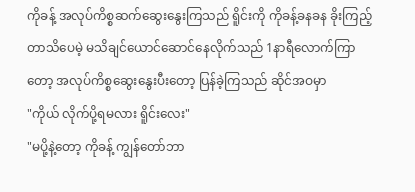ကိုခန့် အလုပ်ကိစ္စဆက်ဆွေးနွေးကြသည် ရိူင်းကို ကိုခန့်ခနခန ခိုးကြည့်တာသိပေမဲ့ မသိချင်ယောင်ဆောင်နေလိုက်သည် 1နာရီလောက်ကြာတော့ အလုပ်ကိစ္စဆွေးနွေးပီးတော့ ပြန်ခဲ့ကြသည် ဆိုင်အဝမှာ
"ကိုယ် လိုက်ပို့ရမလား ရိူင်းလေး"
"မပို့နဲ့တော့ ကိုခန့် ကျွန်တော်ဘာ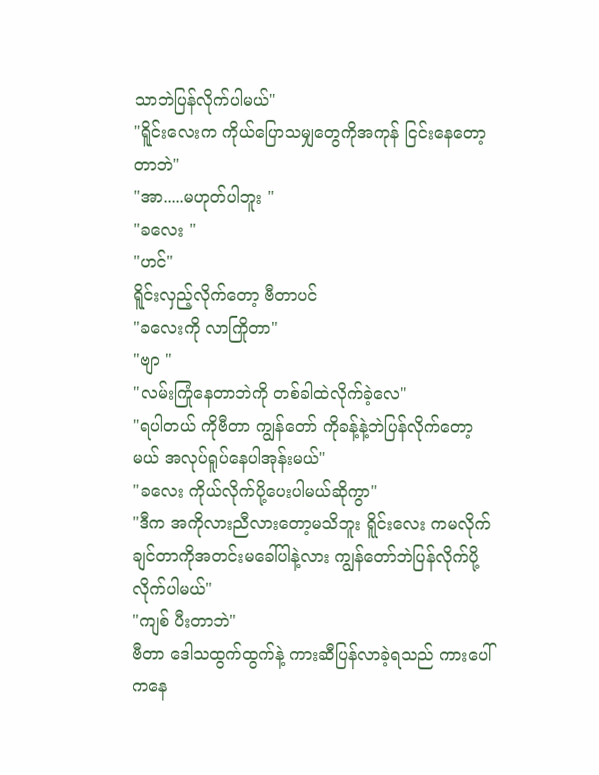သာဘဲပြန်လိုက်ပါမယ်"
"ရိူင်းလေးက ကိုယ်ပြောသမျှတွေကိုအကုန် ငြင်းနေတော့တာဘဲ"
"အာ.....မဟုတ်ပါဘူး "
"ခလေး "
"ဟင်"
ရိူင်းလှည့်လိုက်တော့ ဗီတာပင်
"ခလေးကို လာကြိုတာ"
"ဗျာ "
"လမ်းကြုံနေတာဘဲကို တစ်ခါထဲလိုက်ခဲ့လေ"
"ရပါတယ် ကိုဗီတာ ကျွန်တော် ကိုခန့်နဲ့ဘဲပြန်လိုက်တော့မယ် အလုပ်ရူပ်နေပါအုန်းမယ်"
"ခလေး ကိုယ်လိုက်ပို့ပေးပါမယ်ဆိုကွာ"
"ဒီက အကိုလားညီလားတော့မသိဘူး ရိူင်းလေး ကမလိုက်ချင်တာကိုအတင်းမခေါ်ပါနဲ့လား ကျွန်တော်ဘဲပြန်လိုက်ပို့လိုက်ပါမယ်"
"ကျစ် ပီးတာဘဲ"
ဗီတာ ဒေါသထွက်ထွက်နဲ့ ကားဆီပြန်လာခဲ့ရသည် ကားပေါ်ကနေ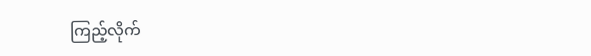ကြည့်လိုက်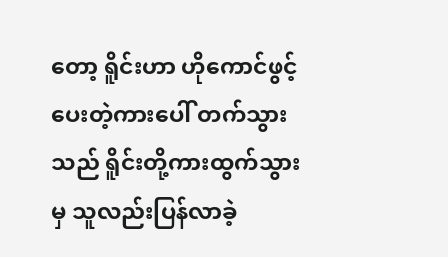တော့ ရိူင်းဟာ ဟိုကောင်ဖွင့်ပေးတဲ့ကားပေါ် တက်သွားသည် ရိူင်းတို့ကားထွက်သွားမှ သူလည်းပြန်လာခဲ့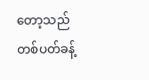တော့သည်
တစ်ပတ်ခန့်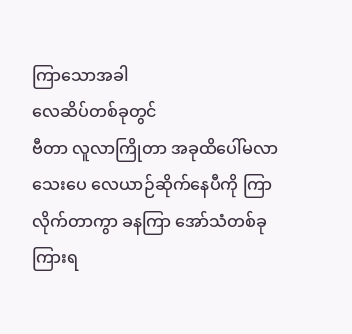ကြာသောအခါ
လေဆိပ်တစ်ခုတွင်
ဗီတာ လူလာကြိုတာ အခုထိပေါ်မလာသေးပေ လေယာဉ်ဆိုက်နေပီကို ကြာလိုက်တာကွာ ခနကြာ အော်သံတစ်ခုကြားရ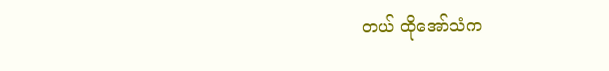တယ် ထိုအော်သံက